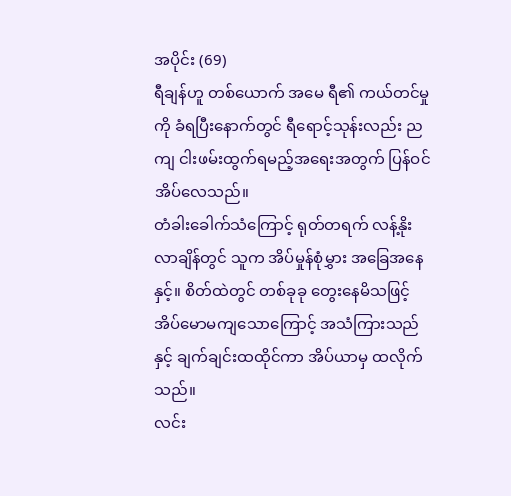အပိုင်း (69)
ရီချန်ဟူ တစ်ယောက် အမေ ရီ၏ ကယ်တင်မှုကို ခံရပြီးနောက်တွင် ရီရောင့်သုန်းလည်း ညကျ ငါးဖမ်းထွက်ရမည့်အရေးအတွက် ပြန်ဝင်အိပ်လေသည်။
တံခါးခေါက်သံကြောင့် ရုတ်တရက် လန့်နိုးလာချိန်တွင် သူက အိပ်မှုန်စုံမွှား အခြေအနေနှင့်။ စိတ်ထဲတွင် တစ်ခုခု တွေးနေမိသဖြင့် အိပ်မောမကျသောကြောင့် အသံကြားသည်နှင့် ချက်ချင်းထထိုင်ကာ အိပ်ယာမှ ထလိုက်သည်။
လင်း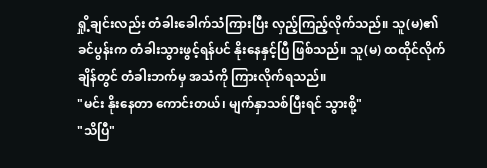ရှို့ချင်းလည်း တံခါးခေါက်သံကြားပြီး လှည့်ကြည့်လိုက်သည်။ သူ(မ)၏ ခင်ပွန်းက တံခါးသွားဖွင့်ရန်ပင် နိုးနေနှင့်ပြီ ဖြစ်သည်။ သူ(မ) ထထိုင်လိုက်ချိန်တွင် တံခါးဘက်မှ အသံကို ကြားလိုက်ရသည်။
"မင်း နိုးနေတာ ကောင်းတယ်၊ မျက်နှာသစ်ပြီးရင် သွားစို့"
"သိပြီ"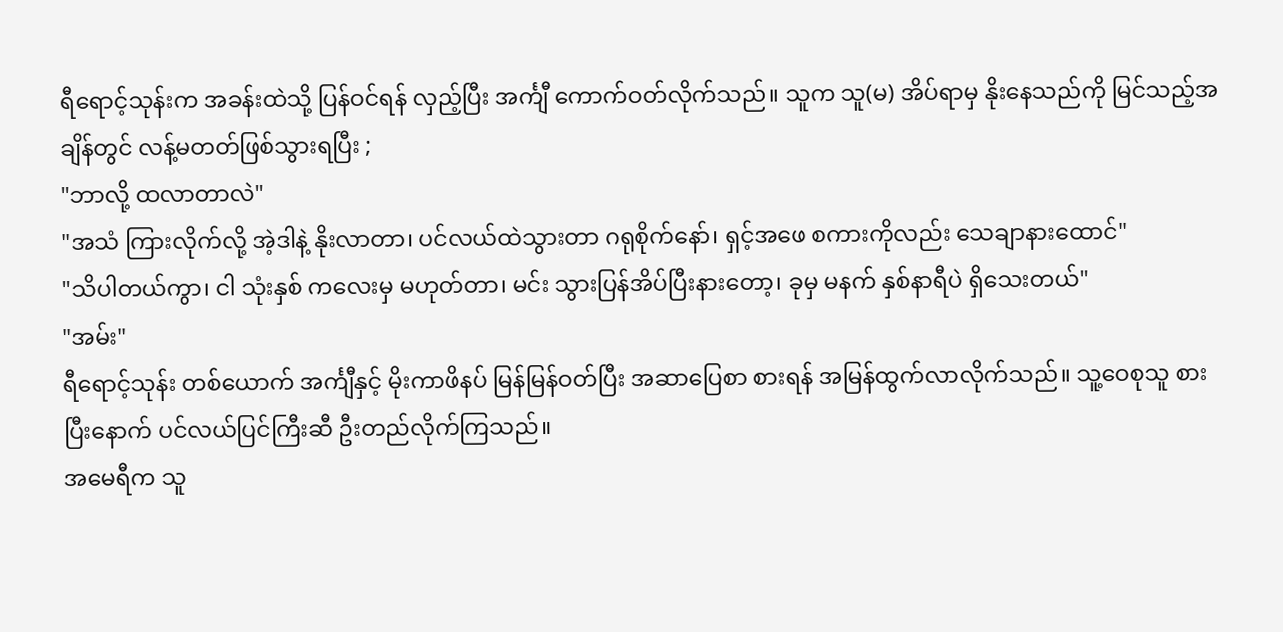ရီရောင့်သုန်းက အခန်းထဲသို့ ပြန်ဝင်ရန် လှည့်ပြီး အင်္ကျီ ကောက်ဝတ်လိုက်သည်။ သူက သူ(မ) အိပ်ရာမှ နိုးနေသည်ကို မြင်သည့်အချိန်တွင် လန့်မတတ်ဖြစ်သွားရပြီး ;
"ဘာလို့ ထလာတာလဲ"
"အသံ ကြားလိုက်လို့ အဲ့ဒါနဲ့ နိုးလာတာ၊ ပင်လယ်ထဲသွားတာ ဂရုစိုက်နော်၊ ရှင့်အဖေ စကားကိုလည်း သေချာနားထောင်"
"သိပါတယ်ကွာ၊ ငါ သုံးနှစ် ကလေးမှ မဟုတ်တာ၊ မင်း သွားပြန်အိပ်ပြီးနားတော့၊ ခုမှ မနက် နှစ်နာရီပဲ ရှိသေးတယ်"
"အမ်း"
ရီရောင့်သုန်း တစ်ယောက် အင်္ကျီနှင့် မိုးကာဖိနပ် မြန်မြန်ဝတ်ပြီး အဆာပြေစာ စားရန် အမြန်ထွက်လာလိုက်သည်။ သူ့ဝေစုသူ စားပြီးနောက် ပင်လယ်ပြင်ကြီးဆီ ဦးတည်လိုက်ကြသည်။
အမေရီက သူ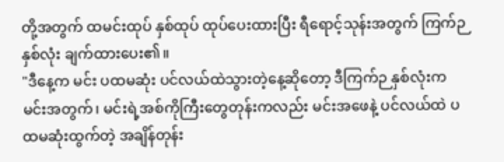တို့အတွက် ထမင်းထုပ် နှစ်ထုပ် ထုပ်ပေးထားပြီး ရီရောင့်သုန်းအတွက် ကြက်ဉ နှစ်လုံး ချက်ထားပေး၏။
"ဒီနေ့က မင်း ပထမဆုံး ပင်လယ်ထဲသွားတဲ့နေ့ဆိုတော့ ဒီကြက်ဉ နှစ်လုံးက မင်းအတွက်၊ မင်းရဲ့အစ်ကိုကြီးတွေတုန်းကလည်း မင်းအဖေနဲ့ ပင်လယ်ထဲ ပထမဆုံးထွက်တဲ့ အချိန်တုန်း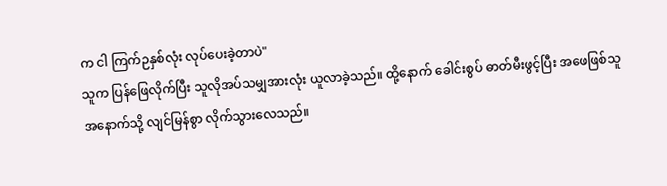က ငါ ကြက်ဉနှစ်လုံး လုပ်ပေးခဲ့တာပဲ"
သူက ပြန်ဖြေလိုက်ပြီး သူလိုအပ်သမျှအားလုံး ယူလာခဲ့သည်။ ထို့နောက် ခေါင်းစွပ် ဓာတ်မီးဖွင့်ပြီး အဖေဖြစ်သူ အနောက်သို့ လျင်မြန်စွာ လိုက်သွားလေသည်။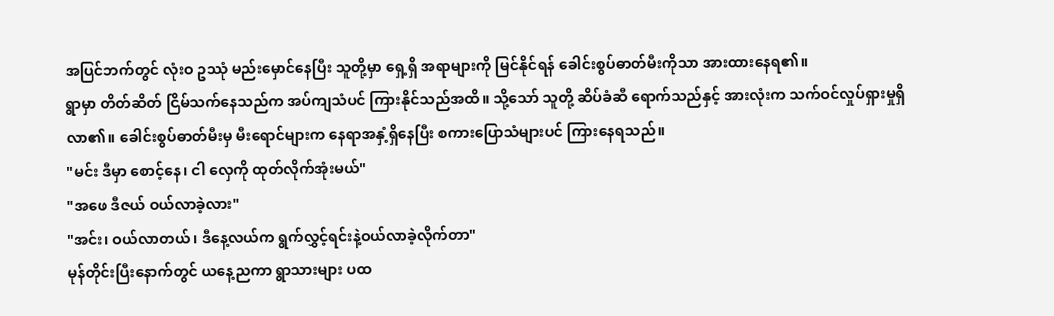အပြင်ဘက်တွင် လုံးဝ ဥဿုံ မည်းမှောင်နေပြီး သူတို့မှာ ရှေ့ရှိ အရာများကို မြင်နိုင်ရန် ခေါင်းစွပ်ဓာတ်မီးကိုသာ အားထားနေရ၏။
ရွာမှာ တိတ်ဆိတ် ငြိမ်သက်နေသည်က အပ်ကျသံပင် ကြားနိုင်သည်အထိ။ သို့သော် သူတို့ ဆိပ်ခံဆီ ရောက်သည်နှင့် အားလုံးက သက်ဝင်လှုပ်ရှားမှုရှိလာ၏။ ခေါင်းစွပ်ဓာတ်မီးမှ မီးရောင်များက နေရာအနှံ့ရှိနေပြီး စကားပြောသံများပင် ကြားနေရသည်။
"မင်း ဒီမှာ စောင့်နေ၊ ငါ လှေကို ထုတ်လိုက်အုံးမယ်"
"အဖေ ဒီဇယ် ဝယ်လာခဲ့လား"
"အင်း၊ ဝယ်လာတယ်၊ ဒီနေ့လယ်က ရွက်လွှင့်ရင်းနဲ့ဝယ်လာခဲ့လိုက်တာ"
မုန်တိုင်းပြီးနောက်တွင် ယနေ့ညကာ ရွာသားများ ပထ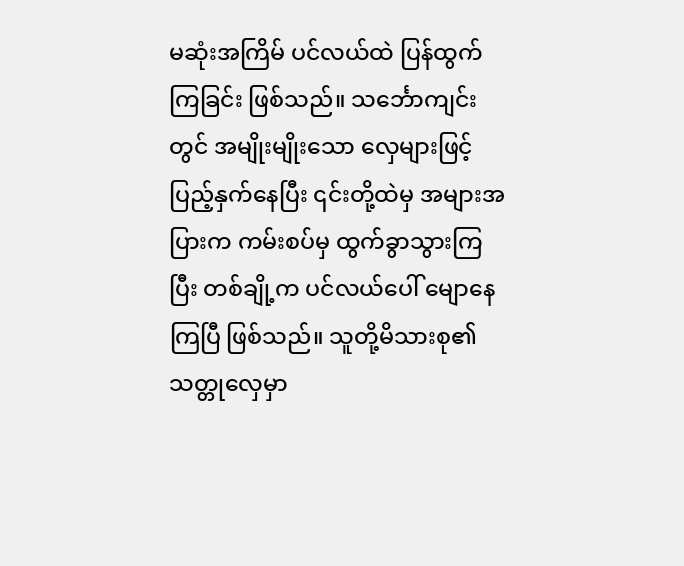မဆုံးအကြိမ် ပင်လယ်ထဲ ပြန်ထွက်ကြခြင်း ဖြစ်သည်။ သင်္ဘောကျင်းတွင် အမျိုးမျိုးသော လှေများဖြင့် ပြည့်နှက်နေပြီး ၎င်းတို့ထဲမှ အများအပြားက ကမ်းစပ်မှ ထွက်ခွာသွားကြပြီး တစ်ချို့က ပင်လယ်ပေါ် မျောနေကြပြီ ဖြစ်သည်။ သူတို့မိသားစု၏ သတ္တုလှေမှာ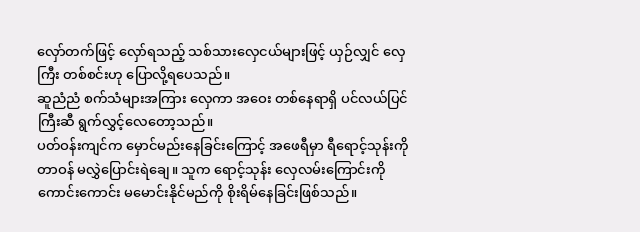လှော်တက်ဖြင့် လှော်ရသည့် သစ်သားလှေငယ်များဖြင့် ယှဉ်လျှင် လှေကြီး တစ်စင်းဟု ပြောလို့ရပေသည်။
ဆူညံညံ စက်သံများအကြား လှေကာ အဝေး တစ်နေရာရှိ ပင်လယ်ပြင်ကြီးဆီ ရွက်လွှင့်လေတော့သည်။
ပတ်ဝန်းကျင်က မှောင်မည်းနေခြင်းကြောင့် အဖေရီမှာ ရီရောင့်သုန်းကို တာဝန် မလွှဲပြောင်းရဲချေ။ သူက ရောင့်သုန်း လှေလမ်းကြောင်းကို ကောင်းကောင်း မမောင်းနိုင်မည်ကို စိုးရိမ်နေခြင်းဖြစ်သည်။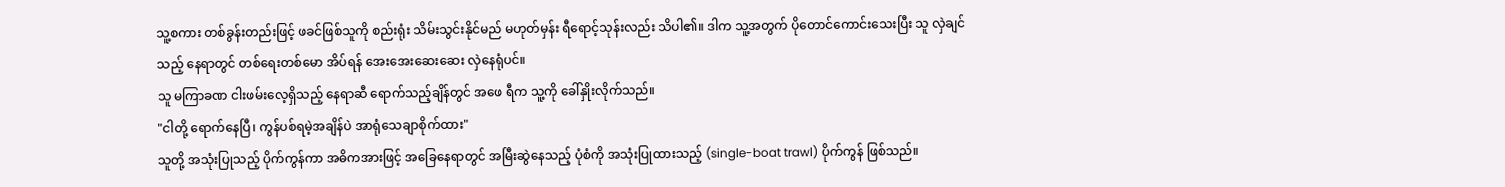သူ့စကား တစ်ခွန်းတည်းဖြင့် ဖခင်ဖြစ်သူကို စည်းရုံး သိမ်းသွင်းနိုင်မည် မဟုတ်မှန်း ရီရောင့်သုန်းလည်း သိပါ၏။ ဒါက သူ့အတွက် ပိုတောင်ကောင်းသေးပြီး သူ လှဲချင်သည့် နေရာတွင် တစ်ရေးတစ်မော အိပ်ရန် အေးအေးဆေးဆေး လှဲနေရုံပင်။
သူ မကြာခဏ ငါးဖမ်းလေ့ရှိသည့် နေရာဆီ ရောက်သည့်ချိန်တွင် အဖေ ရီက သူ့ကို ခေါ်နှိုးလိုက်သည်။
"ငါတို့ ရောက်နေပြီ၊ ကွန်ပစ်ရမဲ့အချိန်ပဲ အာရုံသေချာစိုက်ထား"
သူတို့ အသုံးပြုသည့် ပိုက်ကွန်ကာ အဓိကအားဖြင့် အခြေနေရာတွင် အမြီးဆွဲနေသည့် ပုံစံကို အသုံးပြုထားသည့် (single-boat trawl) ပိုက်ကွန် ဖြစ်သည်။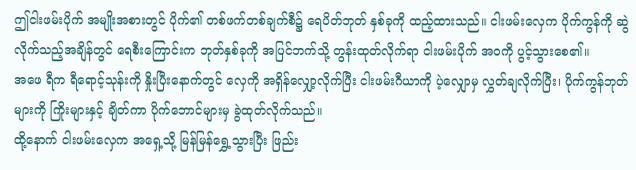ဤငါးဖမ်းပိုက် အမျိုးအစားတွင် ပိုက်၏ တစ်ဖက်တစ်ချက်စီ၌ ရေပိတ်ဘုတ် နှစ်ခုကို ထည့်ထားသည်။ ငါးဖမ်းလှေက ပိုက်ကွန်ကို ဆွဲလိုက်သည့်အချိန်တွင် ရေစီးကြောင်းက ဘုတ်နှစ်ခုကို အပြင်ဘက်သို့ တွန်းထုတ်လိုက်ရာ ငါးဖမ်းပိုက် အဝကို ပွင့်သွားစေ၏။
အဖေ ရီက ရီရောင့်သုန်းကို နှိုးပြီးနောက်တွင် လှေကို အရှိန်လျှော့လိုက်ပြီး ငါးဖမ်းဂီယာကို ပဲ့လျှောမှ လွှတ်ချလိုက်ပြီး၊ ပိုက်ကွန်ဘုတ်များကို ကြိုးများနှင့် ချိတ်ကာ ပိုက်ဘောင်များမှ ခွဲထုတ်လိုက်သည်။
ထို့နောက် ငါးဖမ်းလှေက အရှေ့သို့ မြန်မြန်ရွှေ့သွားပြီး ဖြည်း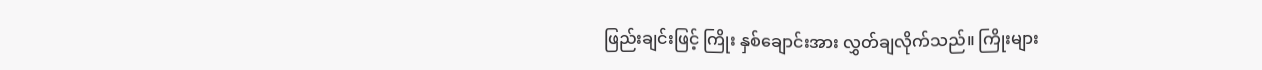ဖြည်းချင်းဖြင့် ကြိုး နှစ်ချောင်းအား လွှတ်ချလိုက်သည်။ ကြိုးများ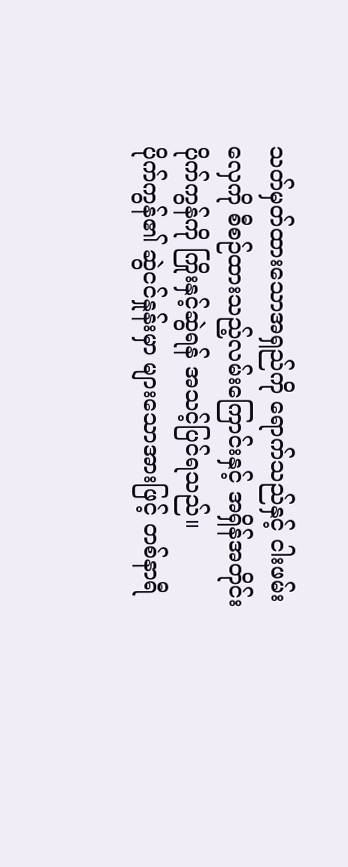သတ်မှတ်ထားသောအရှည်ကို ရောက်သည်နှင့် ငါးဖမ်းလှေကို စီစဉ်ထားသည့်လမ်းကြောင်းနှင့် အရှိန်အတိုင်း ပိုက်ကွန်ကို ကြိုးနှင့်ဆွဲရန် အသင့်ပြင်ရသည်။
ပိုက်ကွန်၏ ဆွဲငင်နှုန်းမှာ များသောအားဖြင့် တစ်နာရီ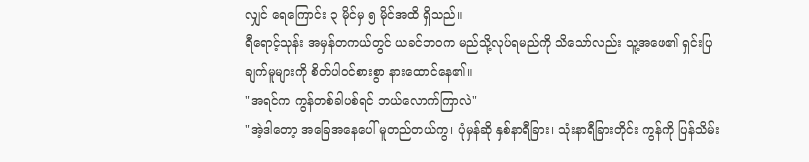လျှင် ရေကြောင်း ၃ မိုင်မှ ၅ မိုင်အထိ ရှိသည်။
ရီရောင့်သုန်း အမှန်တကယ်တွင် ယခင်ဘဝက မည်သို့လုပ်ရမည်ကို သိသော်လည်း သူ့အဖေ၏ ရှင်းပြချက်မူများကို စိတ်ပါဝင်စားစွာ နားထောင်နေ၏။
"အရင်က ကွန်တစ်ခါပစ်ရင် ဘယ်လောက်ကြာလဲ"
"အဲ့ဒါတော့ အခြေအနေပေါ် မူတည်တယ်ကွ၊ ပုံမှန်ဆို နှစ်နာရီခြား၊ သုံးနာရီခြားတိုင်း ကွန်ကို ပြန်သိမ်း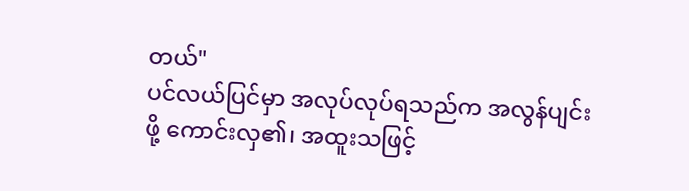တယ်"
ပင်လယ်ပြင်မှာ အလုပ်လုပ်ရသည်က အလွန်ပျင်းဖို့ ကောင်းလှ၏၊ အထူးသဖြင့်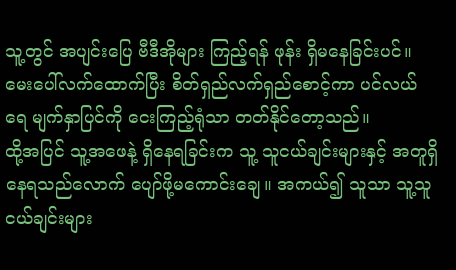သူ့တွင် အပျင်းပြေ ဗီဒီအိုများ ကြည့်ရန် ဖုန်း ရှိမနေခြင်းပင်။ မေးပေါ်လက်ထောက်ပြီး စိတ်ရှည်လက်ရှည်စောင့်ကာ ပင်လယ်ရေ မျက်နှာပြင်ကို ငေးကြည့်ရုံသာ တတ်နိုင်တော့သည်။
ထို့အပြင် သူ့အဖေနဲ့ ရှိနေရခြင်းက သူ့ သူငယ်ချင်းများနှင့် အတူရှိနေရသည်လောက် ပျော်ဖို့မကောင်းချေ။ အကယ်၍ သူသာ သူ့သူငယ်ချင်းများ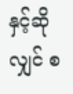နှင့်ဆိုလျှင် စ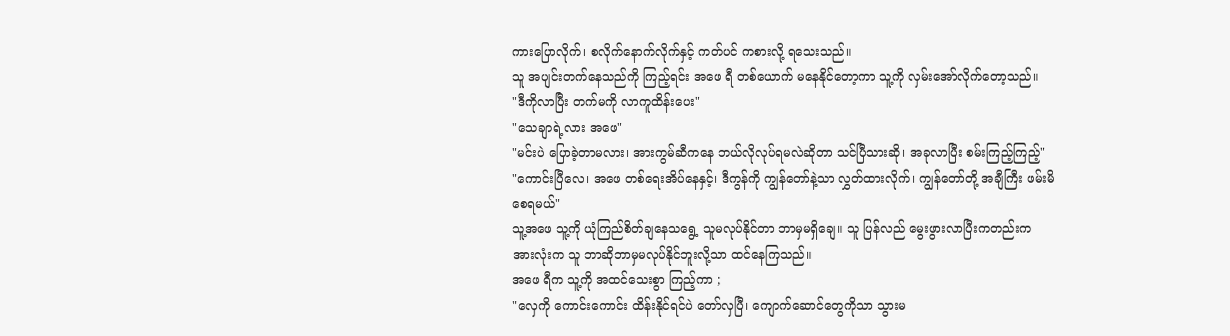ကားပြောလိုက်၊ စလိုက်နောက်လိုက်နှင့် ကတ်ပင် ကစားလို့ ရသေးသည်။
သူ အပျင်းတက်နေသည်ကို ကြည့်ရင်း အဖေ ရီ တစ်ယောက် မနေနိုင်တော့ကာ သူ့ကို လှမ်းအော်လိုက်တော့သည်။
"ဒီကိုလာပြီး တက်မကို လာကူထိန်းပေး"
"သေချာရဲ့လား အဖေ"
"မင်းပဲ ပြောခဲ့တာမလား၊ အားကွမ်ဆီကနေ ဘယ်လိုလုပ်ရမလဲဆိုတာ သင်ပြီသားဆို၊ အခုလာပြီး စမ်းကြည့်ကြည့်"
"ကောင်းပြီလေ၊ အဖေ တစ်ရေးအိပ်နေနှင့်၊ ဒီကွန်ကို ကျွန်တော်နဲ့သာ လွှတ်ထားလိုက်၊ ကျွန်တော်တို့ အချီကြီး ဖမ်းမိစေရမယ်"
သူ့အဖေ သူ့ကို ယုံကြည်စိတ်ချနေသရွေ့ သူမလုပ်နိုင်တာ ဘာမှမရှိချေ။ သူ ပြန်လည် မွေးဖွားလာပြီးကတည်းက အားလုံးက သူ ဘာဆိုဘာမှမလုပ်နိုင်ဘူးလို့သာ ထင်နေကြသည်။
အဖေ ရီက သူ့ကို အထင်သေးစွာ ကြည့်ကာ ;
"လှေကို ကောင်းကောင်း ထိန်းနိုင်ရင်ပဲ တော်လှပြီ၊ ကျောက်ဆောင်တွေကိုသာ သွားမ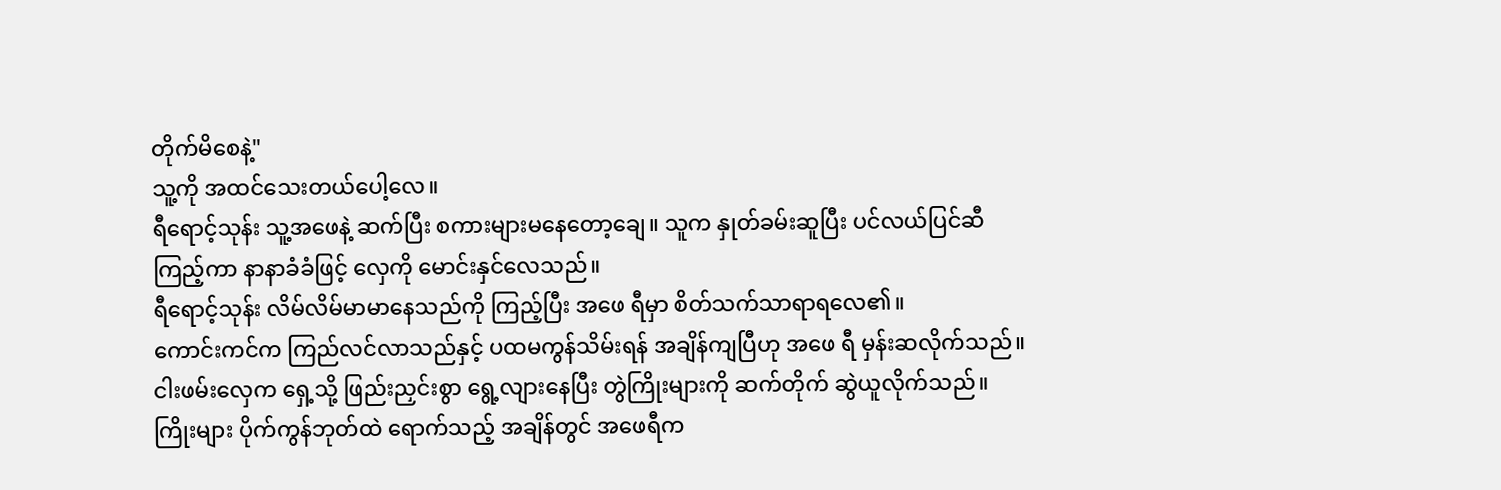တိုက်မိစေနဲ့"
သူ့ကို အထင်သေးတယ်ပေါ့လေ။
ရီရောင့်သုန်း သူ့အဖေနဲ့ ဆက်ပြီး စကားများမနေတော့ချေ။ သူက နှုတ်ခမ်းဆူပြီး ပင်လယ်ပြင်ဆီကြည့်ကာ နာနာခံခံဖြင့် လှေကို မောင်းနှင်လေသည်။
ရီရောင့်သုန်း လိမ်လိမ်မာမာနေသည်ကို ကြည့်ပြီး အဖေ ရီမှာ စိတ်သက်သာရာရလေ၏။
ကောင်းကင်က ကြည်လင်လာသည်နှင့် ပထမကွန်သိမ်းရန် အချိန်ကျပြီဟု အဖေ ရီ မှန်းဆလိုက်သည်။
ငါးဖမ်းလှေက ရှေ့သို့ ဖြည်းညှင်းစွာ ရွေ့လျားနေပြီး တွဲကြိုးများကို ဆက်တိုက် ဆွဲယူလိုက်သည်။ ကြိုးများ ပိုက်ကွန်ဘုတ်ထဲ ရောက်သည့် အချိန်တွင် အဖေရီက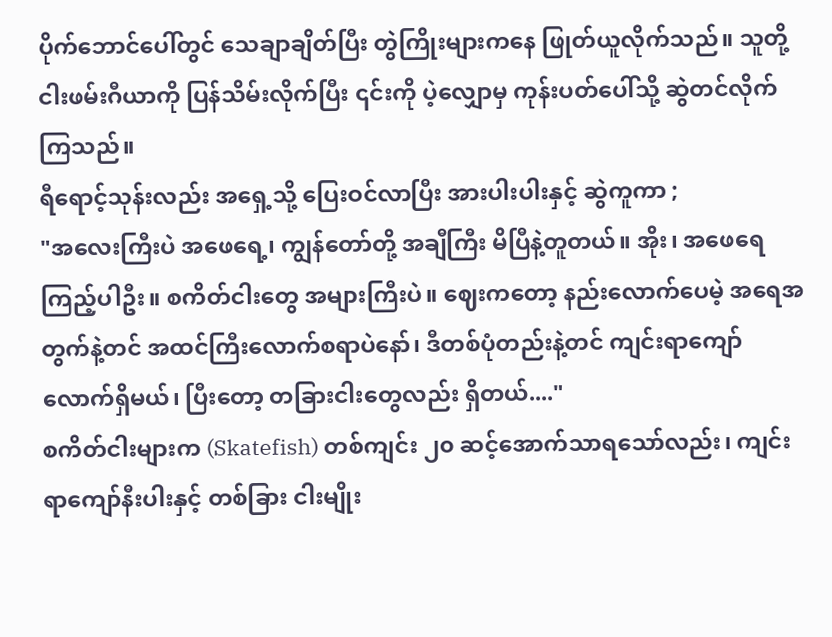ပိုက်ဘောင်ပေါ်တွင် သေချာချိတ်ပြီး တွဲကြိုးများကနေ ဖြုတ်ယူလိုက်သည်။ သူတို့ ငါးဖမ်းဂီယာကို ပြန်သိမ်းလိုက်ပြီး ၎င်းကို ပဲ့လျှောမှ ကုန်းပတ်ပေါ်သို့ ဆွဲတင်လိုက်ကြသည်။
ရီရောင့်သုန်းလည်း အရှေ့သို့ ပြေးဝင်လာပြီး အားပါးပါးနှင့် ဆွဲကူကာ ;
"အလေးကြီးပဲ အဖေရေ့၊ ကျွန်တော်တို့ အချီကြီး မိပြီနဲ့တူတယ်။ အိုး၊ အဖေရေ ကြည့်ပါဦး။ စကိတ်ငါးတွေ အများကြီးပဲ။ ဈေးကတော့ နည်းလောက်ပေမဲ့ အရေအတွက်နဲ့တင် အထင်ကြီးလောက်စရာပဲနော်၊ ဒီတစ်ပုံတည်းနဲ့တင် ကျင်းရာကျော်လောက်ရှိမယ်၊ ပြီးတော့ တခြားငါးတွေလည်း ရှိတယ်...."
စကိတ်ငါးများက (Skatefish) တစ်ကျင်း ၂၀ ဆင့်အောက်သာရသော်လည်း၊ ကျင်းရာကျော်နီးပါးနှင့် တစ်ခြား ငါးမျိုး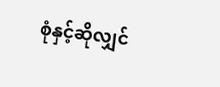စုံနှင့်ဆိုလျှင်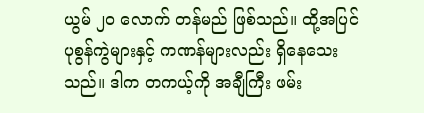ယွမ် ၂၀ လောက် တန်မည် ဖြစ်သည်။ ထို့အပြင် ပုစွန်ကွဲများနှင့် ကဏန်များလည်း ရှိနေသေးသည်။ ဒါက တကယ့်ကို အချီကြီး ဖမ်း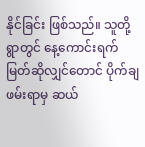နိုင်ခြင်း ဖြစ်သည်။ သူတို့ရွာတွင် နေ့ကောင်းရက်မြတ်ဆိုလျှင်တောင် ပိုက်ချဖမ်းရာမှ ဆယ်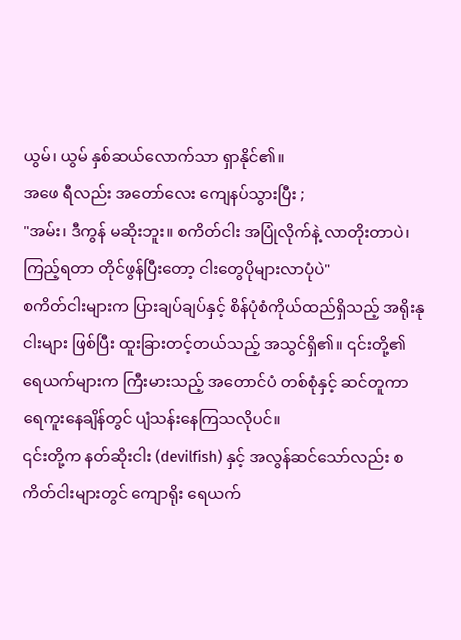ယွမ်၊ ယွမ် နှစ်ဆယ်လောက်သာ ရှာနိုင်၏။
အဖေ ရီလည်း အတော်လေး ကျေနပ်သွားပြီး ;
"အမ်း၊ ဒီကွန် မဆိုးဘူး။ စကိတ်ငါး အပြုံလိုက်နဲ့ လာတိုးတာပဲ၊ ကြည့်ရတာ တိုင်ဖွန်ပြီးတော့ ငါးတွေပိုများလာပုံပဲ"
စကိတ်ငါးများက ပြားချပ်ချပ်နှင့် စိန်ပုံစံကိုယ်ထည်ရှိသည့် အရိုးနု ငါးများ ဖြစ်ပြီး ထူးခြားတင့်တယ်သည့် အသွင်ရှိ၏။ ၎င်းတို့၏ ရေယက်များက ကြီးမားသည့် အတောင်ပံ တစ်စုံနှင့် ဆင်တူကာ ရေကူးနေချိန်တွင် ပျံသန်းနေကြသလိုပင်။
၎င်းတို့က နတ်ဆိုးငါး (devilfish) နှင့် အလွန်ဆင်သော်လည်း စကိတ်ငါးများတွင် ကျောရိုး ရေယက်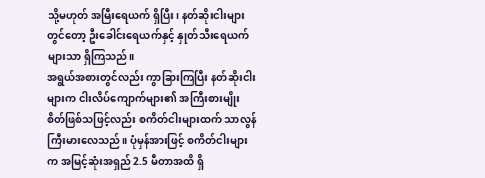သို့မဟုတ် အမြီးရေယက် ရှိပြီး၊ နတ်ဆိုးငါးများတွင်တော့ ဦးခေါင်းရေယက်နှင့် နှုတ်သီးရေယက်များသာ ရှိကြသည်။
အရွယ်အစားတွင်လည်း ကွာခြားကြပြီး နတ်ဆိုးငါးများက ငါးလိပ်ကျောက်များ၏ အကြီးစားမျိုးစိတ်ဖြစ်သဖြင့်လည်း စကိတ်ငါးများထက် သာလွန်ကြီးမားလေသည်။ ပုံမှန်အားဖြင့် စကိတ်ငါးများက အမြင့်ဆုံးအရှည် 2.5 မီတာအထိ ရှိ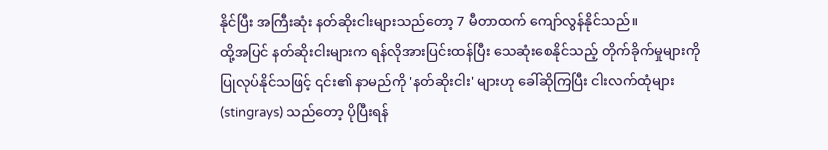နိုင်ပြီး အကြီးဆုံး နတ်ဆိုးငါးများသည်တော့ 7 မီတာထက် ကျော်လွန်နိုင်သည်။
ထို့အပြင် နတ်ဆိုးငါးများက ရန်လိုအားပြင်းထန်ပြီး သေဆုံးစေနိုင်သည့် တိုက်ခိုက်မှုများကို ပြုလုပ်နိုင်သဖြင့် ၎င်း၏ နာမည်ကို 'နတ်ဆိုးငါး' များဟု ခေါ်ဆိုကြပြီး ငါးလက်ထုံများ (stingrays) သည်တော့ ပိုပြီးရန်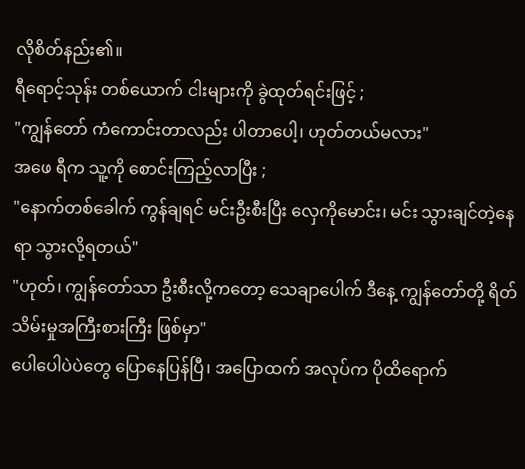လိုစိတ်နည်း၏။
ရီရောင့်သုန်း တစ်ယောက် ငါးများကို ခွဲထုတ်ရင်းဖြင့် ;
"ကျွန်တော် ကံကောင်းတာလည်း ပါတာပေါ့၊ ဟုတ်တယ်မလား"
အဖေ ရီက သူ့ကို စောင်းကြည့်လာပြီး ;
"နောက်တစ်ခေါက် ကွန်ချရင် မင်းဦးစီးပြီး လှေကိုမောင်း၊ မင်း သွားချင်တဲ့နေရာ သွားလို့ရတယ်"
"ဟုတ်၊ ကျွန်တော်သာ ဦးစီးလို့ကတော့ သေချာပေါက် ဒီနေ့ ကျွန်တော်တို့ ရိတ်သိမ်းမှုအကြီးစားကြီး ဖြစ်မှာ"
ပေါပေါပဲပဲတွေ ပြောနေပြန်ပြီ၊ အပြောထက် အလုပ်က ပိုထိရောက်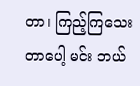တာ၊ ကြည့်ကြသေးတာပေါ့ မင်း ဘယ်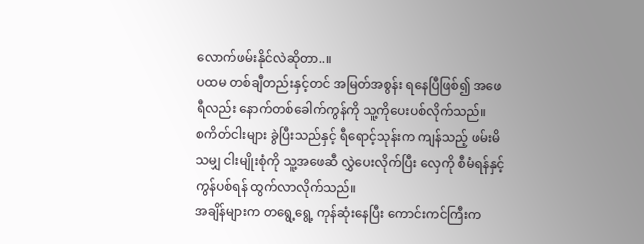လောက်ဖမ်းနိုင်လဲဆိုတာ..။
ပထမ တစ်ချီတည်းနှင့်တင် အမြတ်အစွန်း ရနေပြီဖြစ်၍ အဖေ ရီလည်း နောက်တစ်ခေါက်ကွန်ကို သူ့ကိုပေးပစ်လိုက်သည်။
စကိတ်ငါးများ ခွဲပြီးသည်နှင့် ရီရောင့်သုန်းက ကျန်သည့် ဖမ်းမိသမျှ ငါးမျိုးစုံကို သူ့အဖေဆီ လွှဲပေးလိုက်ပြီး လှေကို စီမံရန်နှင့် ကွန်ပစ်ရန် ထွက်လာလိုက်သည်။
အချိန်များက တရွေ့ရွေ့ ကုန်ဆုံးနေပြီး ကောင်းကင်ကြီးက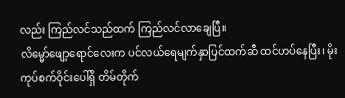လည်း ကြည်လင်သည်ထက် ကြည်လင်လာချေပြီ။
လိမ္မော်ဖျော့ရောင်လေးက ပင်လယ်ရေမျက်နှာပြင်ထက်ဆီ ထင်ဟပ်နေပြီး၊ မိုးကုပ်စက်ဝိုင်းပေါ်ရှိ တိမ်တိုက်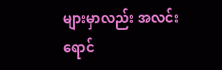များမှာလည်း အလင်းရောင်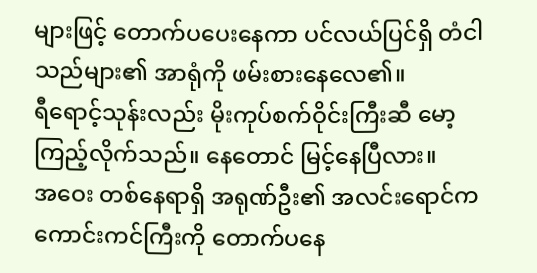များဖြင့် တောက်ပပေးနေကာ ပင်လယ်ပြင်ရှိ တံငါသည်များ၏ အာရုံကို ဖမ်းစားနေလေ၏။
ရီရောင့်သုန်းလည်း မိုးကုပ်စက်ဝိုင်းကြီးဆီ မော့ကြည့်လိုက်သည်။ နေတောင် မြင့်နေပြီလား။
အဝေး တစ်နေရာရှိ အရုဏ်ဦး၏ အလင်းရောင်က ကောင်းကင်ကြီးကို တောက်ပနေ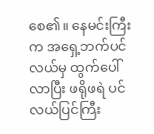စေ၏။ နေမင်းကြီးက အရှေ့ဘက်ပင်လယ်မှ ထွက်ပေါ်လာပြီး ဖရိုဖရဲ ပင်လယ်ပြင်ကြီး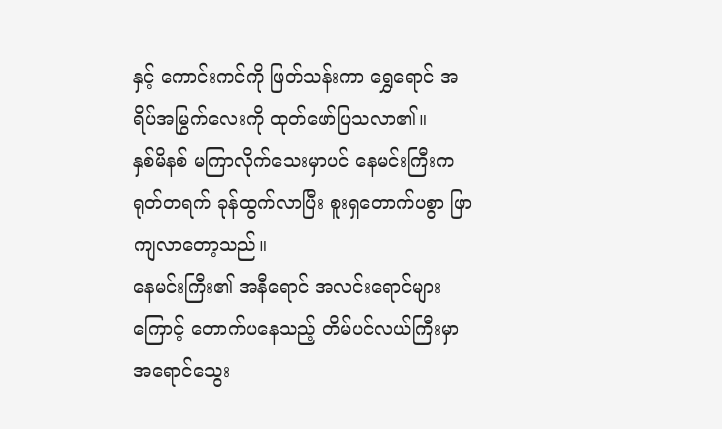နှင့် ကောင်းကင်ကို ဖြတ်သန်းကာ ရွှေရောင် အရိပ်အမြွက်လေးကို ထုတ်ဖော်ပြသလာ၏။
နှစ်မိနစ် မကြာလိုက်သေးမှာပင် နေမင်းကြီးက ရုတ်တရက် ခုန်ထွက်လာပြီး စူးရှတောက်ပစွာ ဖြာကျလာတော့သည်။
နေမင်းကြီး၏ အနီရောင် အလင်းရောင်များကြောင့် တောက်ပနေသည့် တိမ်ပင်လယ်ကြီးမှာ အရောင်သွေး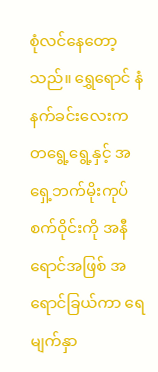စုံလင်နေတော့သည်။ ရွှေရောင် နံနက်ခင်းလေးက တရွေ့ရွေ့နှင့် အရှေ့ဘက်မိုးကုပ်စက်ဝိုင်းကို အနီရောင်အဖြစ် အရောင်ခြယ်ကာ ရေမျက်နှာ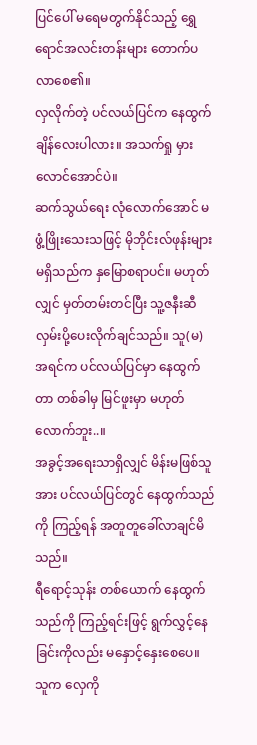ပြင်ပေါ် မရေမတွက်နိုင်သည့် ရွှေရောင်အလင်းတန်းများ တောက်ပလာစေ၏။
လှလိုက်တဲ့ ပင်လယ်ပြင်က နေထွက်ချိန်လေးပါလား။ အသက်ရှု မှားလောင်အောင်ပဲ။
ဆက်သွယ်ရေး လုံလောက်အောင် မဖွံ့ဖြိုးသေးသဖြင့် မိုဘိုင်းလ်ဖုန်းများ မရှိသည်က နှမြောစရာပင်။ မဟုတ်လျှင် မှတ်တမ်းတင်ပြီး သူ့ဇနီးဆီ လှမ်းပို့ပေးလိုက်ချင်သည်။ သူ(မ) အရင်က ပင်လယ်ပြင်မှာ နေထွက်တာ တစ်ခါမှ မြင်ဖူးမှာ မဟုတ်လောက်ဘူး..။
အခွင့်အရေးသာရှိလျှင် မိန်းမဖြစ်သူအား ပင်လယ်ပြင်တွင် နေထွက်သည်ကို ကြည့်ရန် အတူတူခေါ်လာချင်မိသည်။
ရီရောင့်သုန်း တစ်ယောက် နေထွက်သည်ကို ကြည့်ရင်းဖြင့် ရွက်လွှင့်နေခြင်းကိုလည်း မနှောင့်နှေးစေပေ။ သူက လှေကို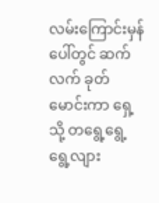လမ်းကြောင်းမှန်ပေါ်တွင် ဆက်လက် ခုတ်မောင်းကာ ရှေ့သို့ တရွေ့ရွေ့ ရွေ့လျား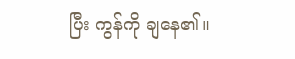ပြီး ကွန်ကို ချနေ၏။